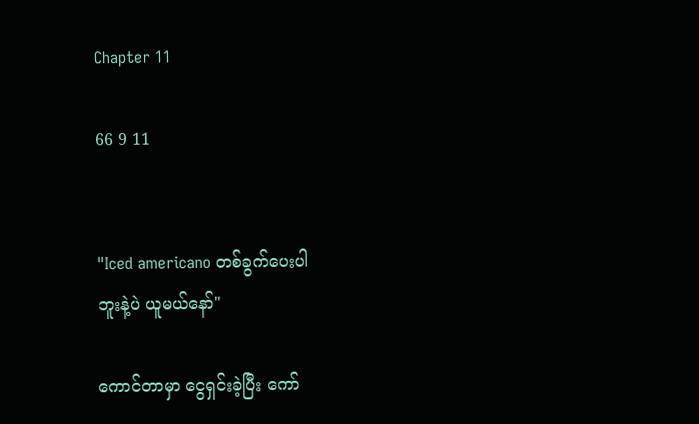Chapter 11

66 9 11


"Iced americano တစ်ခွက်ပေးပါ
ဘူးနဲ့ပဲ ယူမယ်နော်"

ကောင်တာမှာ ငွေရှင်းခဲ့ပြီး ကော်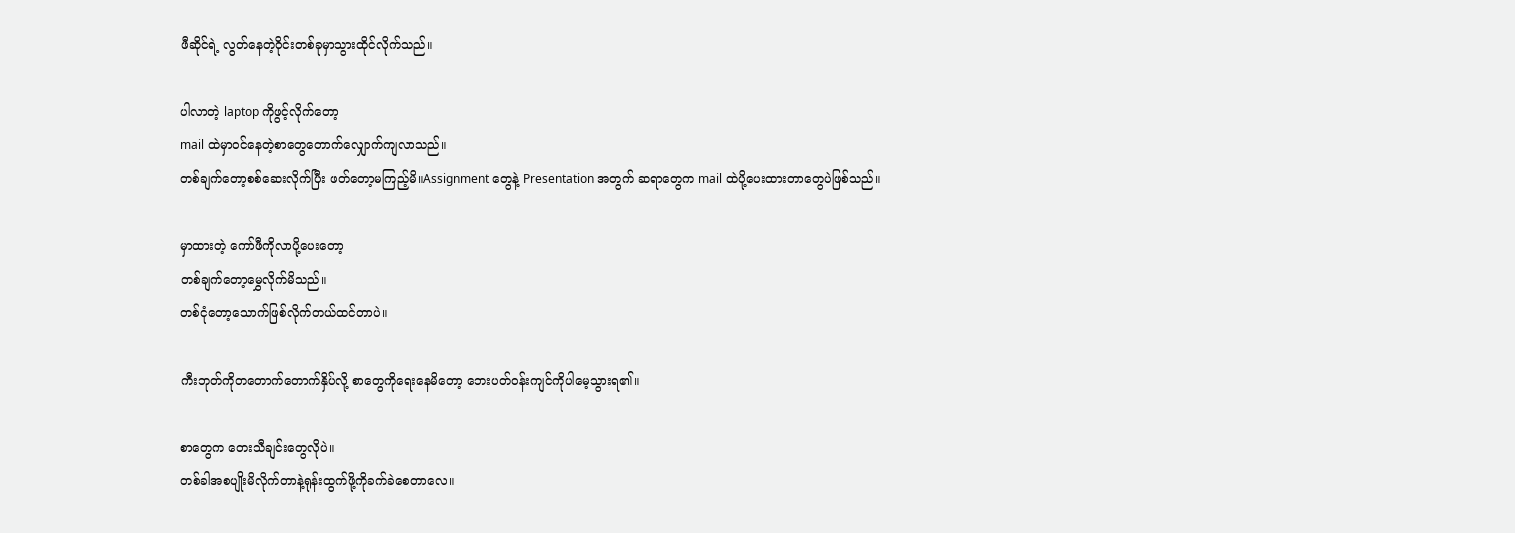ဖီဆိုင်ရဲ့ လွတ်နေတဲ့ဝိုင်းတစ်ခုမှာသွားထိုင်လိုက်သည်။

ပါလာတဲ့ laptop ကိုဖွင့်လိုက်တော့
mail ထဲမှာဝင်နေတဲ့စာတွေတောက်လျှောက်ကျလာသည်။
တစ်ချက်တော့စစ်ဆေးလိုက်ပြီး ဖတ်တော့မကြည့်မိ။Assignment တွေနဲ့ Presentation အတွက် ဆရာတွေက mail ထဲပို့ပေးထားတာတွေပဲဖြစ်သည်။

မှာထားတဲ့ ကော်ဖီကိုလာပို့ပေးတော့
တစ်ချက်တော့မွှေလိုက်မိသည်။
တစ်ငုံတော့သောက်ဖြစ်လိုက်တယ်ထင်တာပဲ။

ကီးဘုတ်ကိုတတောက်တောက်နှိပ်လို့ စာတွေကိုရေးနေမိတော့ ဘေးပတ်ဝန်းကျင်ကိုပါမေ့သွားရ၏။

စာတွေက တေးသီချင်းတွေလိုပဲ။
တစ်ခါအစပျိုးမိလိုက်တာနဲ့ရုန်းထွက်ဖို့ကိုခက်ခဲစေတာလေ။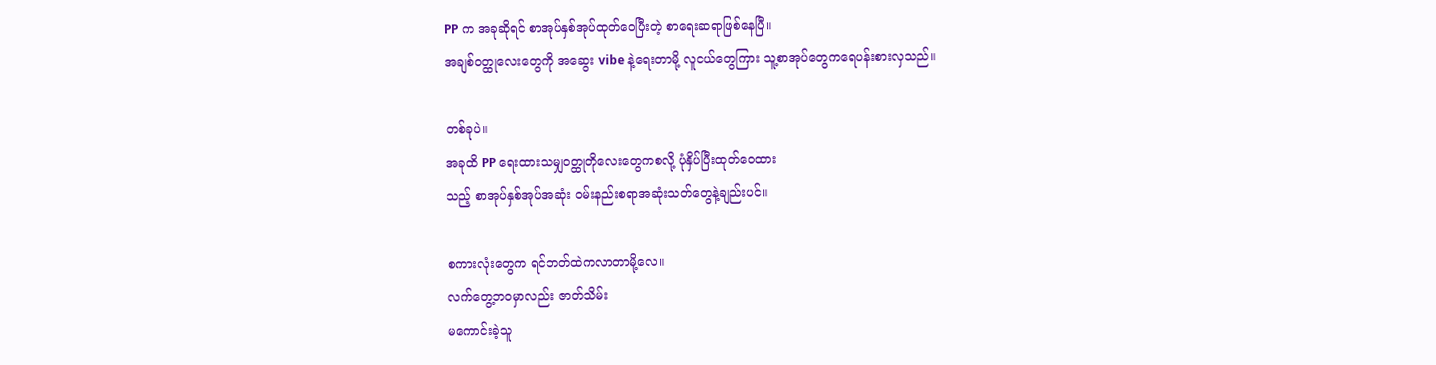PP က အခုဆိုရင် စာအုပ်နှစ်အုပ်ထုတ်ဝေပြီးတဲ့ စာရေးဆရာဖြစ်နေပြီ။
အချစ်ဝတ္ထုလေးတွေကို အဆွေး vibe နဲ့ရေးတာမို့ လူငယ်တွေကြား သူ့စာအုပ်တွေကရေပန်းစားလှသည်။

တစ်ခုပဲ။
အခုထိ PP ရေးထားသမျှဝတ္ထုတိုလေးတွေကစလို့ ပုံနှိပ်ပြီးထုတ်ဝေထား
သည့် စာအုပ်နှစ်အုပ်အဆုံး ဝမ်းနည်းစရာအဆုံးသတ်တွေနဲ့ချည်းပင်။

စကားလုံးတွေက ရင်ဘတ်ထဲကလာတာမို့လေ။
လက်တွေ့ဘဝမှာလည်း ဇာတ်သိမ်း
မကောင်းခဲ့သူ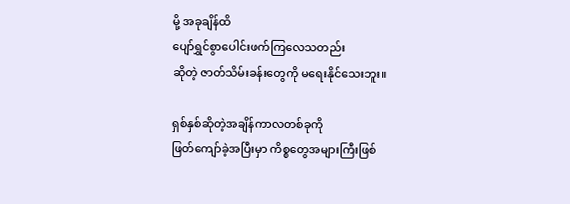မို့ အခုချိန်ထိ
ပျော်ရွှင်စွာပေါင်းဖက်ကြလေသတည်း
ဆိုတဲ့ ဇာတ်သိမ်းခန်းတွေကို မရေးနိုင်သေးဘူး။

ရှစ်နှစ်ဆိုတဲ့အချိန်ကာလတစ်ခုကို
ဖြတ်ကျော်ခဲ့အပြီးမှာ ကိစ္စတွေအများကြီးဖြစ်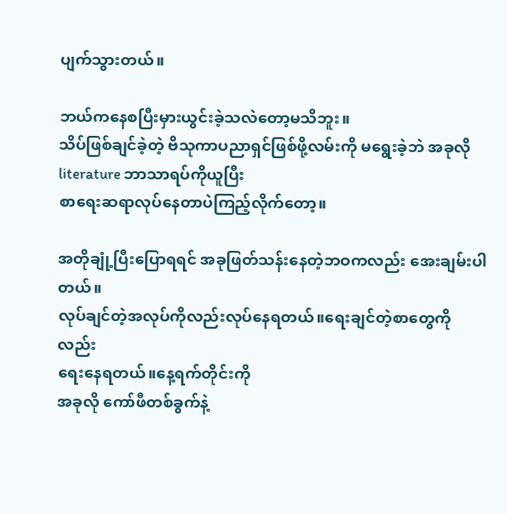ပျက်သွားတယ်။

ဘယ်ကနေစပြီးမှားယွင်းခဲ့သလဲတော့မသိဘူး။
သိပ်ဖြစ်ချင်ခဲ့တဲ့ ဗိသုကာပညာရှင်ဖြစ်ဖို့လမ်းကို မရွေးခဲ့ဘဲ အခုလို literature ဘာသာရပ်ကိုယူပြီး
စာရေးဆရာလုပ်နေတာပဲကြည့်လိုက်တော့။

အတိုချုံ့ပြီးပြောရရင် အခုဖြတ်သန်းနေတဲ့ဘဝကလည်း အေးချမ်းပါတယ်။
လုပ်ချင်တဲ့အလုပ်ကိုလည်းလုပ်နေရတယ်။ရေးချင်တဲ့စာတွေကိုလည်း
ရေးနေရတယ်။နေ့ရက်တိုင်းကို
အခုလို ကော်ဖီတစ်ခွက်နဲ့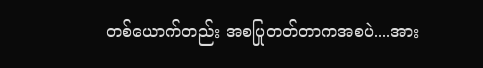တစ်ယောက်တည်း အစပြုတတ်တာကအစပဲ....အား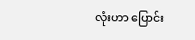လုံးဟာ ပြောင်း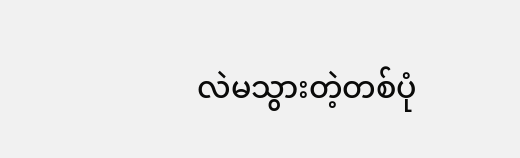လဲမသွားတဲ့တစ်ပုံ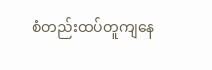စံတည်းထပ်တူကျနေ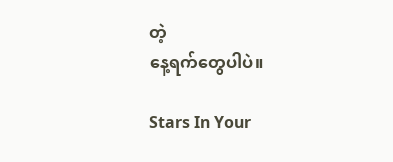တဲ့
နေ့ရက်တွေပါပဲ။

Stars In Your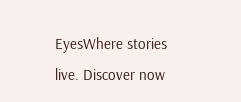EyesWhere stories live. Discover now